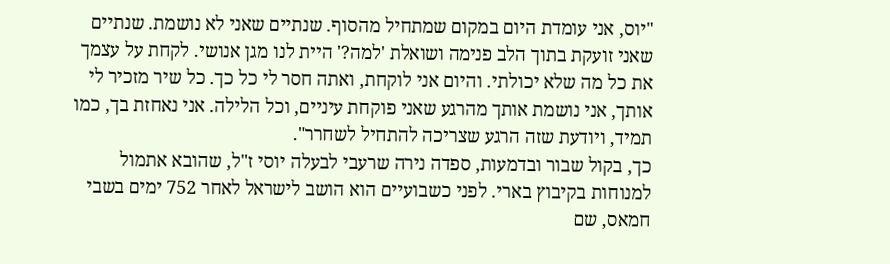"יוס, אני עומדת היום במקום שמתחיל מהסוף. שנתיים שאני לא נושמת. שנתיים שאני זועקת בתוך הלב פנימה ושואלת 'למה?' היית לנו מגן אנושי. לקחת על עצמך את כל מה שלא יכולתי. והיום אני לוקחת, ואתה חסר לי כל כך. כל שיר מזכיר לי אותך, אני נושמת אותך מהרגע שאני פוקחת עיניים, וכל הלילה. אני נאחזת בך, כמו תמיד, ויודעת שזה הרגע שצריכה להתחיל לשחרר".
כך, בקול שבור ובדמעות, ספדה נירה שרעבי לבעלה יוסי ז"ל, שהובא אתמול למנוחות בקיבוץ בארי. לפני כשבועיים הוא הושב לישראל לאחר 752 ימים בשבי חמאס, שם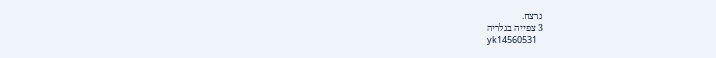נרצח.
3 צפייה בגלריה
yk14560531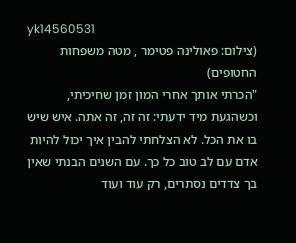yk14560531
(צילום: פאולינה פטימר , מטה משפחות החטופים)
"הכרתי אותך אחרי המון זמן שחיכיתי, וכשהגעת מיד ידעתי: זה זה, זה אתה. איש שיש בו את הכל. לא הצלחתי להבין איך יכול להיות אדם עם לב טוב כל כך. עם השנים הבנתי שאין בך צדדים נסתרים, רק עוד ועוד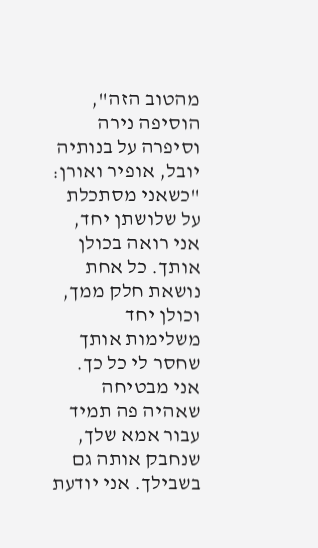מהטוב הזה", הוסיפה נירה וסיפרה על בנותיה יובל, אופיר ואורן: "כשאני מסתכלת על שלושתן יחד, אני רואה בכולן אותך. כל אחת נושאת חלק ממך, וכולן יחד משלימות אותך שחסר לי כל כך. אני מבטיחה שאהיה פה תמיד עבור אמא שלך, שנחבק אותה גם בשבילך. אני יודעת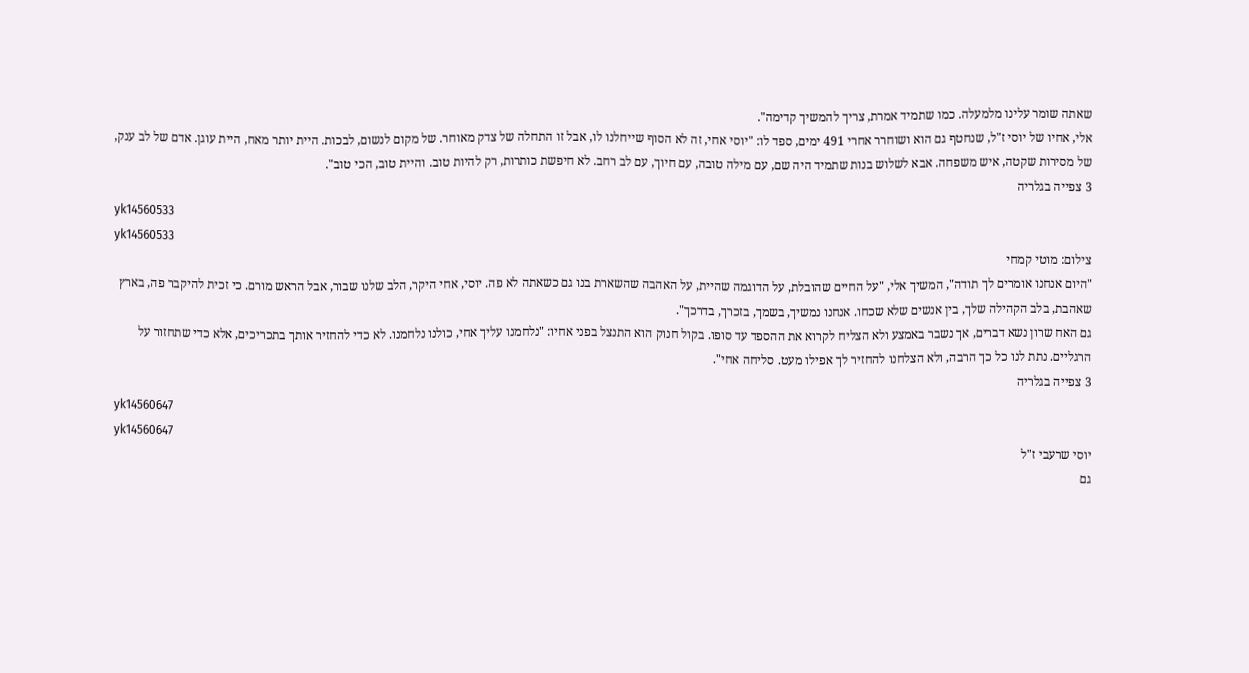שאתה שומר עלינו מלמעלה. כמו שתמיד אמרת, צריך להמשיך קדימה".
אלי, אחיו של יוסי ז"ל, שנחטף גם הוא ושוחרר אחרי 491 ימים, ספד לו: "יוסי אחי, זה לא הסוף שייחלנו לו, אבל זו התחלה של צדק מאוחר. של מקום לנשום, לבכות. היית יותר מאח, היית עוגן. אדם של לב ענק, של מסירות שקטה, איש משפחה. אבא לשלוש בנות שתמיד היה שם, עם מילה טובה, עם חיוך, עם לב רחב. לא חיפשת כותרות, רק להיות טוב. והיית טוב, הכי טוב".
3 צפייה בגלריה
yk14560533
yk14560533
צילום: מוטי קמחי
"היום אנחנו אומרים לך תודה", המשיך אלי, "על החיים שהובלת, על הדוגמה שהיית, על האהבה שהשארת בנו גם כשאתה לא פה. יוסי, אחי היקר, הלב שלנו שבור, אבל הראש מורם. כי זכית להיקבר פה, בארץ שאהבת, בלב הקהילה שלך, בין אנשים שלא שכחו. אנחנו נמשיך, בשמך, בזכרך, בדרכך".
גם האח שרון נשא דברים, אך נשבר באמצע ולא הצליח לקרוא את ההספד עד סופו. בקול חנוק הוא התנצל בפני אחיו: "נלחמנו עליך אחי, כולנו נלחמנו. לא כדי להחזיר אותך בתכריכים, אלא כדי שתחזור על הרגליים. נתת לנו כל כך הרבה, ולא הצלחנו להחזיר לך אפילו מעט. סליחה אחי".
3 צפייה בגלריה
yk14560647
yk14560647
יוסי שרעבי ז"ל
גם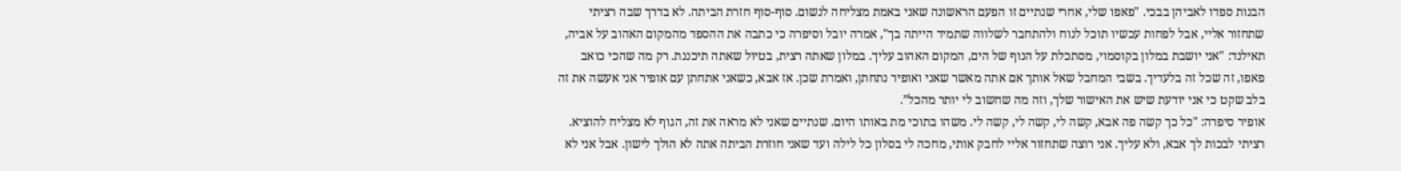הבנות ספדו לאביהן בבכי. "פאפו שלי, אחרי שנתיים זו הפעם הראשונה שאני באמת מצליחה לנשום. סוף-סוף חזרת הביתה. לא בדרך שבה רציתי שתחזור אליי, אבל לפחות עכשיו תוכל לנוח ולהתחבר לשלווה שתמיד הייתה בך", אמרה יובל וסיפרה כי כתבה את ההספד מהמקום האהוב על אביה, תאילנד: "אני יושבת במלון בקוסמוי, מסתכלת על הנוף של הים, המקום האהוב עליך. במלון שאתה רצית, בטיול שאתה תיכננת. רק מה שהכי כואב פאפו, זה שכל זה בלעדיך. בשבי המחבל שאל אותך אם אתה מאשר שאני ואופיר נתחתן, ואמרת שכן. אז אבא, כשאני אתחתן עם אופיר אני אעשה את זה בלב שקט כי אני יודעת שיש את האישור שלך, וזה מה שחשוב לי יותר מהכל”.
אופיר סיפרה: "כל כך קשה פה אבא, קשה לי, קשה לי, קשה לי. משהו בתוכי מת באותו היום. שנתיים שאני לא מראה את זה, הגוף לא מצליח להוציא. רציתי לבכות לך אבא, ולא עליך. אני רוצה שתחזור אליי לחבק אותי, מחכה לי בסלון כל לילה ועד שאני חוזרת הביתה אתה לא הולך לישון. אבל אני לא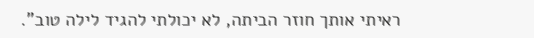ראיתי אותך חוזר הביתה, לא יכולתי להגיד לילה טוב".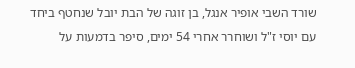שורד השבי אופיר אנגל, בן זוגה של הבת יובל שנחטף ביחד עם יוסי ז"ל ושוחרר אחרי 54 ימים, סיפר בדמעות על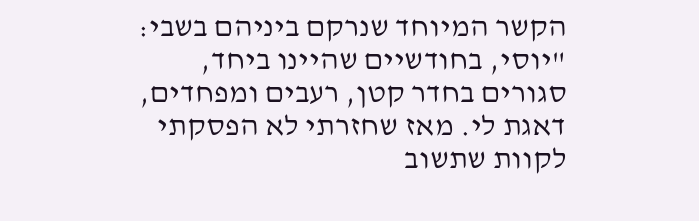הקשר המיוחד שנרקם ביניהם בשבי: "יוסי, בחודשיים שהיינו ביחד, סגורים בחדר קטן, רעבים ומפחדים, דאגת לי. מאז שחזרתי לא הפסקתי לקוות שתשוב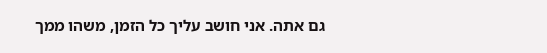גם אתה. אני חושב עליך כל הזמן, משהו ממך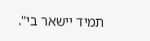תמיד יישאר בי".